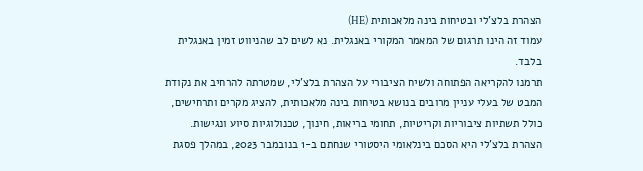הצהרת בלצ'לי ובטיחות בינה מלאכותית (HE)
עמוד זה הינו תרגום של המאמר המקורי באנגלית. נא לשים לב שהניווט זמין באנגלית בלבד.
תרמנו להקריאה הפתוחה ולשיח הציבורי על הצהרת בלצ'לי, שמטרתה להרחיב את נקודת המבט של בעלי עניין מרובים בנושא בטיחות בינה מלאכותית, להציג מקרים ותרחישים, כולל תשתיות ציבוריות וקריטיות, תחומי בריאות, חינוך, טכנולוגיות סיוע ונגישות.
הצהרת בלצ'לי היא הסכם בינלאומי היסטורי שנחתם ב-1 בנובמבר 2023, במהלך פסגת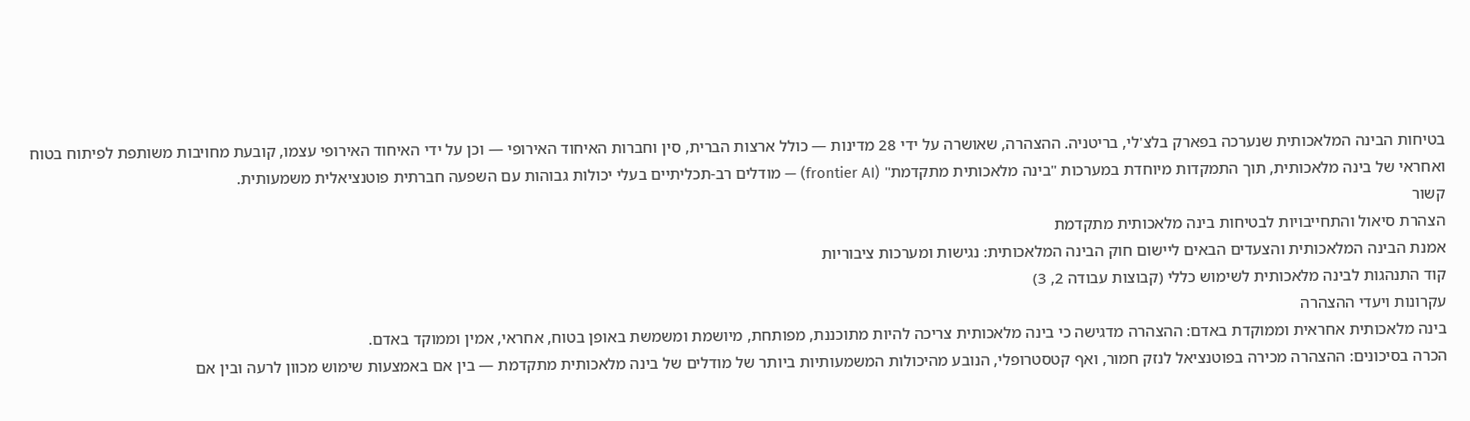בטיחות הבינה המלאכותית שנערכה בפארק בלצ'לי, בריטניה. ההצהרה, שאושרה על ידי 28 מדינות — כולל ארצות הברית, סין וחברות האיחוד האירופי — וכן על ידי האיחוד האירופי עצמו, קובעת מחויבות משותפת לפיתוח בטוח ואחראי של בינה מלאכותית, תוך התמקדות מיוחדת במערכות "בינה מלאכותית מתקדמת" (frontier AI) — מודלים רב-תכליתיים בעלי יכולות גבוהות עם השפעה חברתית פוטנציאלית משמעותית.
קשור
הצהרת סיאול והתחייבויות לבטיחות בינה מלאכותית מתקדמת
אמנת הבינה המלאכותית והצעדים הבאים ליישום חוק הבינה המלאכותית: נגישות ומערכות ציבוריות
קוד התנהגות לבינה מלאכותית לשימוש כללי (קבוצות עבודה 2, 3)
עקרונות ויעדי ההצהרה
בינה מלאכותית אחראית וממוקדת באדם: ההצהרה מדגישה כי בינה מלאכותית צריכה להיות מתוכננת, מפותחת, מיושמת ומשמשת באופן בטוח, אחראי, אמין וממוקד באדם.
הכרה בסיכונים: ההצהרה מכירה בפוטנציאל לנזק חמור, ואף קטסטרופלי, הנובע מהיכולות המשמעותיות ביותר של מודלים של בינה מלאכותית מתקדמת — בין אם באמצעות שימוש מכוון לרעה ובין אם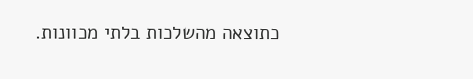כתוצאה מהשלכות בלתי מכוונות.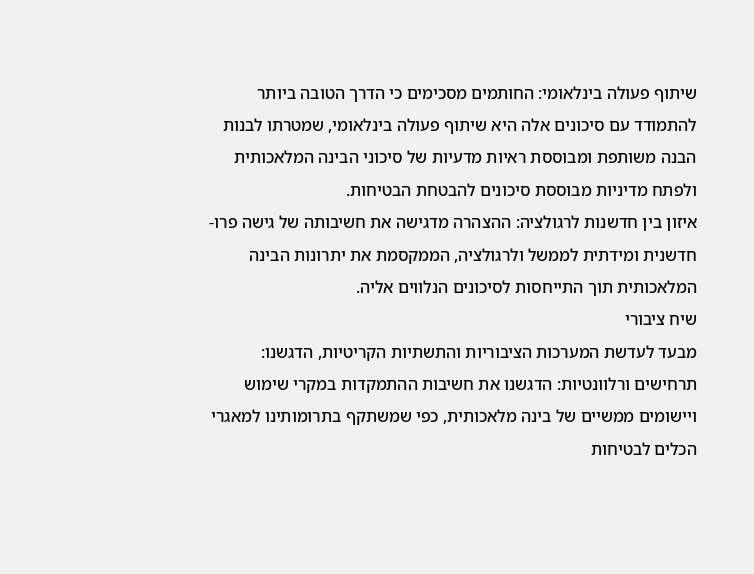שיתוף פעולה בינלאומי: החותמים מסכימים כי הדרך הטובה ביותר להתמודד עם סיכונים אלה היא שיתוף פעולה בינלאומי, שמטרתו לבנות הבנה משותפת ומבוססת ראיות מדעיות של סיכוני הבינה המלאכותית ולפתח מדיניות מבוססת סיכונים להבטחת הבטיחות.
איזון בין חדשנות לרגולציה: ההצהרה מדגישה את חשיבותה של גישה פרו-חדשנית ומידתית לממשל ולרגולציה, הממקסמת את יתרונות הבינה המלאכותית תוך התייחסות לסיכונים הנלווים אליה.
שיח ציבורי
מבעד לעדשת המערכות הציבוריות והתשתיות הקריטיות, הדגשנו:
תרחישים ורלוונטיות: הדגשנו את חשיבות ההתמקדות במקרי שימוש ויישומים ממשיים של בינה מלאכותית, כפי שמשתקף בתרומותינו למאגרי הכלים לבטיחות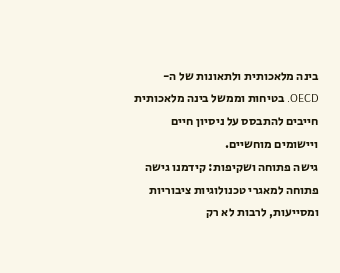בינה מלאכותית ולתאונות של ה-OECD. בטיחות וממשל בינה מלאכותית חייבים להתבסס על ניסיון חיים ויישומים מוחשיים.
גישה פתוחה ושקיפות: קידמנו גישה פתוחה למאגרי טכנולוגיות ציבוריות ומסייעות, לרבות לא רק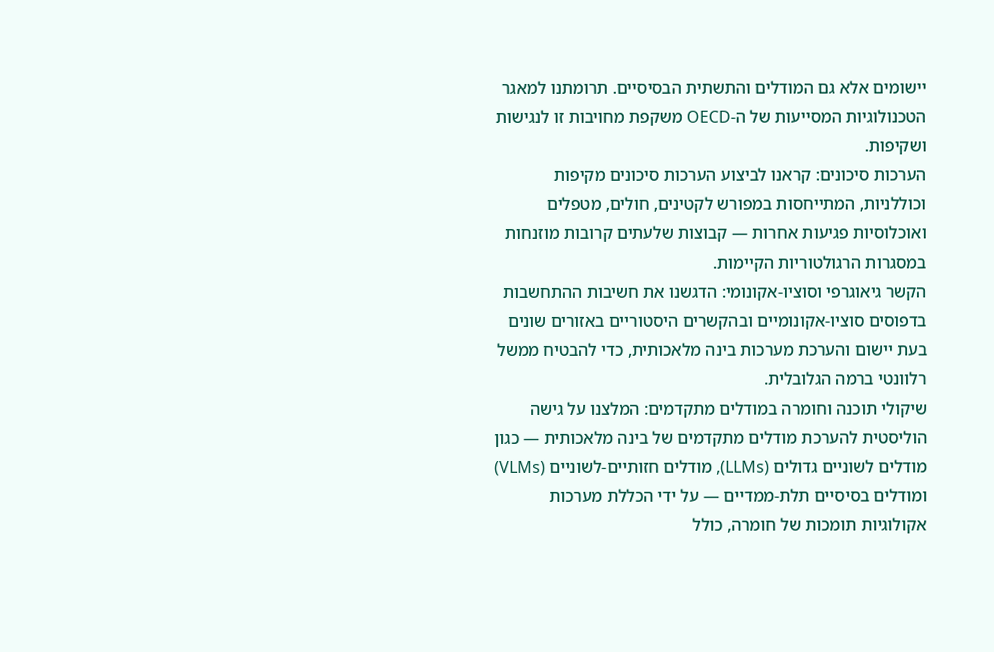יישומים אלא גם המודלים והתשתית הבסיסיים. תרומתנו למאגר הטכנולוגיות המסייעות של ה-OECD משקפת מחויבות זו לנגישות ושקיפות.
הערכות סיכונים: קראנו לביצוע הערכות סיכונים מקיפות וכוללניות, המתייחסות במפורש לקטינים, חולים, מטפלים ואוכלוסיות פגיעות אחרות — קבוצות שלעתים קרובות מוזנחות במסגרות הרגולטוריות הקיימות.
הקשר גיאוגרפי וסוציו-אקונומי: הדגשנו את חשיבות ההתחשבות בדפוסים סוציו-אקונומיים ובהקשרים היסטוריים באזורים שונים בעת יישום והערכת מערכות בינה מלאכותית, כדי להבטיח ממשל רלוונטי ברמה הגלובלית.
שיקולי תוכנה וחומרה במודלים מתקדמים: המלצנו על גישה הוליסטית להערכת מודלים מתקדמים של בינה מלאכותית — כגון מודלים לשוניים גדולים (LLMs), מודלים חזותיים-לשוניים (VLMs) ומודלים בסיסיים תלת-ממדיים — על ידי הכללת מערכות אקולוגיות תומכות של חומרה, כולל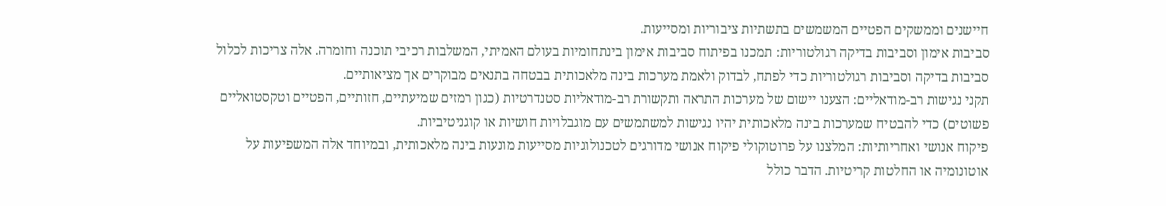חיישנים וממשקים הפטיים המשמשים בתשתיות ציבוריות ומסייעות.
סביבות אימון וסביבות בדיקה רגולטוריות: תמכנו בפיתוח סביבות אימון בינתחומיות בעולם האמיתי, המשלבות רכיבי תוכנה וחומרה. אלה צריכות לכלול סביבות בדיקה וסביבות רגולטוריות כדי לפתח, לבדוק ולאמת מערכות בינה מלאכותית בבטחה בתנאים מבוקרים אך מציאותיים.
תקני נגישות רב-מודאליים: הצענו יישום של מערכות התראה ותקשורת רב-מודאליות סטנדרטיות (כגון רמזים שמיעתיים, חזותיים, הפטיים וטקסטואליים פשוטים) כדי להבטיח שמערכות בינה מלאכותית יהיו נגישות למשתמשים עם מוגבלויות חושיות או קוגניטיביות.
פיקוח אנושי ואחריותיות: המלצנו על פרוטוקולי פיקוח אנושי מדורגים לטכנולוגיות מסייעות מונעות בינה מלאכותית, ובמיוחד אלה המשפיעות על אוטונומיה או החלטות קריטיות. הדבר כולל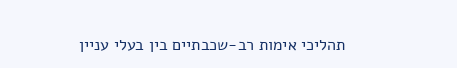תהליכי אימות רב-שכבתיים בין בעלי עניין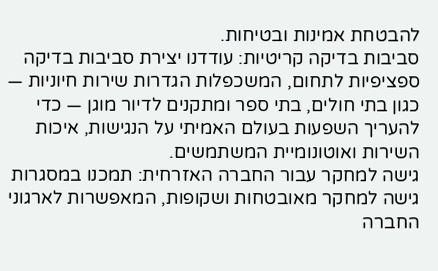להבטחת אמינות ובטיחות.
סביבות בדיקה קריטיות: עודדנו יצירת סביבות בדיקה ספציפיות לתחום, המשכפלות הגדרות שירות חיוניות — כגון בתי חולים, בתי ספר ומתקנים לדיור מוגן — כדי להעריך השפעות בעולם האמיתי על הנגישות, איכות השירות ואוטונומיית המשתמשים.
גישה למחקר עבור החברה האזרחית: תמכנו במסגרות גישה למחקר מאובטחות ושקופות, המאפשרות לארגוני החברה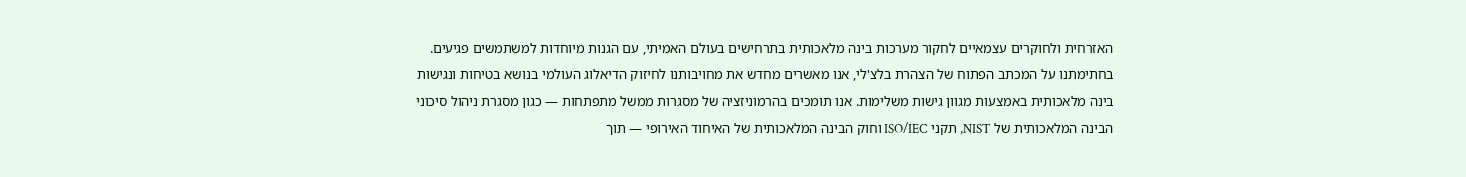האזרחית ולחוקרים עצמאיים לחקור מערכות בינה מלאכותית בתרחישים בעולם האמיתי, עם הגנות מיוחדות למשתמשים פגיעים.
בחתימתנו על המכתב הפתוח של הצהרת בלצ'לי, אנו מאשרים מחדש את מחויבותנו לחיזוק הדיאלוג העולמי בנושא בטיחות ונגישות בינה מלאכותית באמצעות מגוון גישות משלימות. אנו תומכים בהרמוניזציה של מסגרות ממשל מתפתחות — כגון מסגרת ניהול סיכוני הבינה המלאכותית של NIST, תקני ISO/IEC וחוק הבינה המלאכותית של האיחוד האירופי — תוך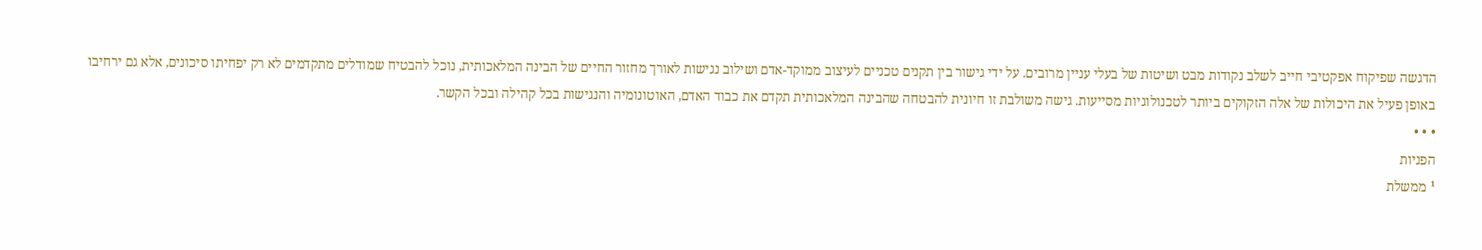הדגשה שפיקוח אפקטיבי חייב לשלב נקודות מבט ושיטות של בעלי עניין מרובים. על ידי גישור בין תקנים טכניים לעיצוב ממוקד-אדם ושילוב נגישות לאורך מחזור החיים של הבינה המלאכותית, נוכל להבטיח שמודלים מתקדמים לא רק יפחיתו סיכונים, אלא גם ירחיבו באופן פעיל את היכולות של אלה הזקוקים ביותר לטכנולוגיות מסייעות. גישה משולבת זו חיונית להבטחה שהבינה המלאכותית תקדם את כבוד האדם, האוטונומיה והנגישות בכל קהילה ובכל הקשר.
• • •
הפניות
¹ ממשלת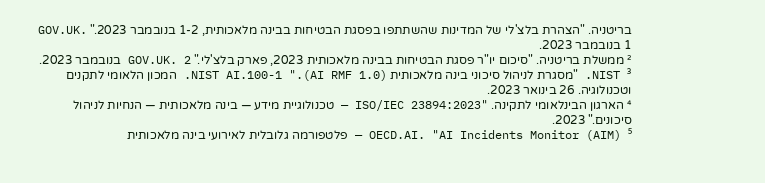בריטניה. "הצהרת בלצ'לי של המדינות שהשתתפו בפסגת הבטיחות בבינה מלאכותית, 1-2 בנובמבר 2023." GOV.UK. 1 בנובמבר 2023.
² ממשלת בריטניה. "סיכום יו"ר פסגת הבטיחות בבינה מלאכותית 2023, פארק בלצ'לי." GOV.UK. 2 בנובמבר 2023.
³ NIST. "מסגרת לניהול סיכוני בינה מלאכותית (AI RMF 1.0)." NIST AI.100-1. המכון הלאומי לתקנים וטכנולוגיה. 26 בינואר 2023.
⁴ הארגון הבינלאומי לתקינה. "ISO/IEC 23894:2023 — טכנולוגיית מידע — בינה מלאכותית — הנחיות לניהול סיכונים." 2023.
⁵ OECD.AI. "AI Incidents Monitor (AIM) — פלטפורמה גלובלית לאירועי בינה מלאכותית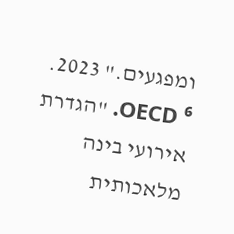ומפגעים." 2023.
⁶ OECD. "הגדרת אירועי בינה מלאכותית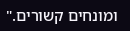ומונחים קשורים."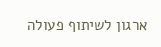ארגון לשיתוף פעולה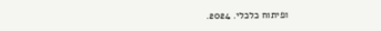ופיתוח כלכלי. 2024.